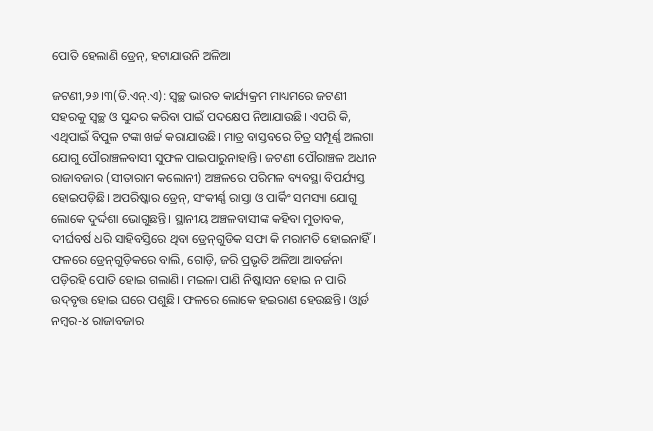ପୋତି ହେଲାଣି ଡ୍ରେନ୍‌, ହଟାଯାଉନି ଅଳିଆ

ଜଟଣୀ,୨୬।୩(ଡି.ଏନ୍‌.ଏ): ସ୍ବଚ୍ଛ ଭାରତ କାର୍ଯ୍ୟକ୍ରମ ମାଧ୍ୟମରେ ଜଟଣୀ ସହରକୁ ସ୍ବଚ୍ଛ ଓ ସୁନ୍ଦର କରିବା ପାଇଁ ପଦକ୍ଷେପ ନିଆଯାଉଛି। ଏପରି କି, ଏଥିପାଇଁ ବିପୁଳ ଟଙ୍କା ଖର୍ଚ୍ଚ କରାଯାଉଛି। ମାତ୍ର ବାସ୍ତବରେ ଚିତ୍ର ସମ୍ପୂର୍ଣ୍ଣ ଅଲଗା ଯୋଗୁ ପୌରାଞ୍ଚଳବାସୀ ସୁଫଳ ପାଇପାରୁନାହାନ୍ତି। ଜଟଣୀ ପୌରାଞ୍ଚଳ ଅଧୀନ ରାଜାବଜାର (ସୀତାରାମ କଲୋନୀ) ଅଞ୍ଚଳରେ ପରିମଳ ବ୍ୟବସ୍ଥା ବିପର୍ଯ୍ୟସ୍ତ ହୋଇପଡ଼ିଛି। ଅପରିଷ୍କାର ଡ୍ରେନ୍‌, ସଂକୀର୍ଣ୍ଣ ରାସ୍ତା ଓ ପାର୍କିଂ ସମସ୍ୟା ଯୋଗୁ ଲୋକେ ଦୁର୍ଦ୍ଦଶା ଭୋଗୁଛନ୍ତି। ସ୍ଥାନୀୟ ଅଞ୍ଚଳବାସୀଙ୍କ କହିବା ମୁତାବକ, ଦୀର୍ଘବର୍ଷ ଧରି ସାହିବସ୍ତିରେ ଥିବା ଡ୍ରେନ୍‌ଗୁଡିକ ସଫା କି ମରାମତି ହୋଇନାହିଁ। ଫଳରେ ଡ୍ରେନ୍‌ଗୁଡ଼ିକରେ ବାଲି, ଗୋଡ଼ି, ଜରି ପ୍ରଭୃତି ଅଳିଆ ଆବର୍ଜନା ପଡ଼ିରହି ପୋତି ହୋଇ ଗଲାଣି। ମଇଳା ପାଣି ନିଷ୍କାସନ ହୋଇ ନ ପାରି ଉଦ୍‌ବୃତ୍ତ ହୋଇ ଘରେ ପଶୁଛି। ଫଳରେ ଲୋକେ ହଇରାଣ ହେଉଛନ୍ତି। ଓ୍ବାର୍ଡ ନମ୍ବର-୪ ରାଜାବଜାର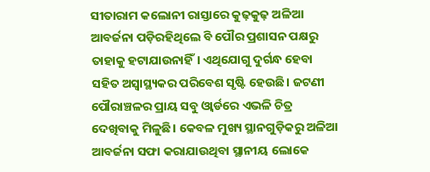ସୀତାରାମ କଲୋନୀ ରାସ୍ତାରେ କୁଢ଼କୁଢ଼ ଅଳିଆ ଆବର୍ଜନା ପଡ଼ିରହିଥିଲେ ବି ପୌର ପ୍ରଶାସନ ପକ୍ଷରୁ ତାହାକୁ ହଟାଯାଉନାହିଁ। ଏଥିଯୋଗୁ ଦୁର୍ଗନ୍ଧ ହେବା ସହିତ ଅସ୍ବାସ୍ଥ୍ୟକର ପରିବେଶ ସୃଷ୍ଟି ହେଉଛି। ଜଟଣୀ ପୌରାଞ୍ଚଳର ପ୍ରାୟ ସବୁ ଓ୍ବାର୍ଡରେ ଏଭଳି ଚିତ୍ର ଦେଖିବାକୁ ମିଳୁଛି। କେବଳ ମୁଖ୍ୟ ସ୍ଥାନଗୁଡ଼ିକରୁ ଅଳିଆ ଆବର୍ଜନା ସଫା କରାଯାଉଥିବା ସ୍ଥାନୀୟ ଲୋକେ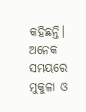କହିଛନ୍ତି। ଅନେକ ସମୟରେ ମୁକୁଳା ଓ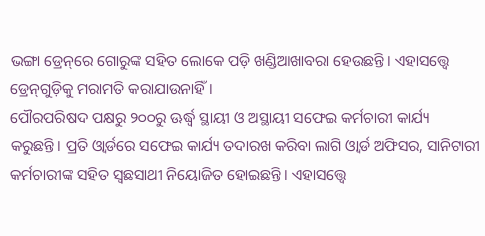ଭଙ୍ଗା ଡ୍ରେନ୍‌ରେ ଗୋରୁଙ୍କ ସହିତ ଲୋକେ ପଡ଼ି ଖଣ୍ଡିଆଖାବରା ହେଉଛନ୍ତି। ଏହାସତ୍ତ୍ୱେ ଡ୍ରେନ୍‌ଗୁଡ଼ିକୁ ମରାମତି କରାଯାଉନାହିଁ।
ପୌରପରିଷଦ ପକ୍ଷରୁ ୨୦୦ରୁ ଊର୍ଦ୍ଧ୍ୱ ସ୍ଥାୟୀ ଓ ଅସ୍ଥାୟୀ ସଫେଇ କର୍ମଚାରୀ କାର୍ଯ୍ୟ କରୁଛନ୍ତି। ପ୍ରତି ଓ୍ବାର୍ଡରେ ସଫେଇ କାର୍ଯ୍ୟ ତଦାରଖ କରିବା ଲାଗି ଓ୍ବାର୍ଡ ଅଫିସର, ସାନିଟାରୀ କର୍ମଚାରୀଙ୍କ ସହିତ ସ୍ବଛସାଥୀ ନିୟୋଜିତ ହୋଇଛନ୍ତି। ଏହାସତ୍ତ୍ୱେ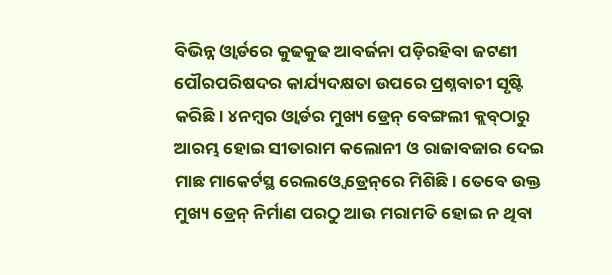ବିଭିନ୍ନ ଓ୍ବାର୍ଡରେ କୁଢକୁଢ ଆବର୍ଜନା ପଡ଼ିରହିବା ଜଟଣୀ ପୌରପରିଷଦର କାର୍ଯ୍ୟଦକ୍ଷତା ଉପରେ ପ୍ରଶ୍ନବାଚୀ ସୃଷ୍ଟି କରିଛି। ୪ନମ୍ବର ଓ୍ବାର୍ଡର ମୁଖ୍ୟ ଡ୍ରେନ୍‌ ବେଙ୍ଗଲୀ କ୍ଲବ୍‌ଠାରୁ ଆରମ୍ଭ ହୋଇ ସୀତାରାମ କଲୋନୀ ଓ ରାଜାବଜାର ଦେଇ ମାଛ ମାକେର୍ଟସ୍ଥ ରେଲଓ୍ବେ ଡ୍ରେନ୍‌ରେ ମିଶିଛି। ତେବେ ଉକ୍ତ ମୁଖ୍ୟ ଡ୍ରେନ୍‌ ନିର୍ମାଣ ପରଠୁ ଆଉ ମରାମତି ହୋଇ ନ ଥିବା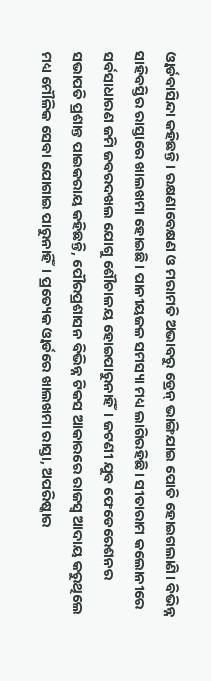ଓ୍ବାର୍ଡବାସିନ୍ଦା କହିଛନ୍ତି। ରକ୍ଷଣାବେକ୍ଷଣ ଓ ମରାମତି ଅଭାବରୁ ଡ୍ରେନ୍‌ ଭାଙ୍ଗିଯାଇ ପୋତି ହୋଇଗଲାଣି। ବିଭିନ୍ନ ସାହିବସ୍ତିର ରାସ୍ତାରେ ଖାଲଖମା ହୋଇଛି। ପାନୀୟଜଳ ସମସ୍ୟା ମଧ୍ୟ ଲାଗିରହିଛି। ସୀତାରାମ କଲୋନୀରେ ସର୍ବସାଧାରଣ ଜମି ଜବରଦଖଲ ଯୋଗୁ ଶୌଚାଳୟ ହୋଇପାରୁନାହିଁ। ଜଟଣୀ ଯୁବ ଫେଡେରେଶନର ସଭାପତି ପ୍ରଶାନ୍ତ ପାଇକରାୟ କହିଛନ୍ତି, ପୌରପ୍ରଶାସନ ବିଭିନ୍ନ ଟିକସ ଆକାରରେ ରାଜସ୍ବ ଆଦାୟ କରୁଥିଲେ ମଧ୍ୟ ମୌଳିକ ସେବା ଯୋଗାଇ ପାରୁନାହିଁ। ପ୍ରତ୍ୟେକ ଓ୍ବାର୍ଡରେ ଖାଲଖମା ରାସ୍ତା, ଅପରିଷ୍କାର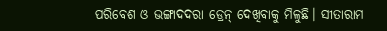ପରିବେଶ ଓ ଭଙ୍ଗାଦଦରା ଡ୍ରେନ୍‌ ଦେଖିବାକୁ ମିଳୁଛି। ସୀତାରାମ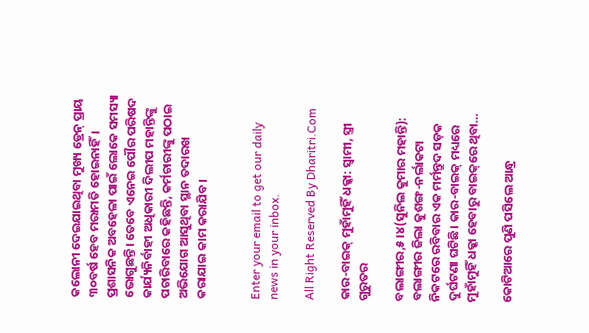କଲୋନୀ ଦେଇଯାଇଥିବା ମୁଖ୍ୟ ଡ୍ରେନ୍‌ ପ୍ରାୟ ୩୦ବର୍ଷ ହେବ ମରାମତି ହୋଇନାହିଁ। ପ୍ରଶାସନିକ ଅବହେଳା ପାଇଁ ଲୋକେ ସମସ୍ୟା ଭୋଗୁଛନ୍ତି। ତେବେ ଏନେଇ ପୌର ପରିଷଦ କାର୍ଯ୍ୟନିର୍ବାହୀ ଅଧିକାରୀ ଦିଲୀପ ମହାନ୍ତିଙ୍କୁ ପଚାରିବାରେ କହିଛନ୍ତି, କର୍ମଚାରୀଙ୍କୁ ପଠାଇ ଅଭିଯୋଗ ଆସୁଥିବା ସ୍ଥାନ ତଦାରଖ କରାଯାଇ କାମ କରାଯିବ।


Enter your email to get our daily news in your inbox.

All Right Reserved By Dharitri.Com

କାର-ବାଇକ୍‌ ମୁହାଁମୁହିଁ ଧକ୍କା: ସ୍ବାମୀ, ସ୍ତ୍ରୀ ଗୁରୁତର

ବଲାଙ୍ଗୀର,୫।୪(ସୁନିଲ କୁମାର ମହାନ୍ତି): ବଲାଙ୍ଗୀର ଜିଲା କୁଶଙ୍ଗ-ନର୍ଲାକଟା ନିକଟରେ ରବିବାର ଏକ ମର୍ମନ୍ତୁଦ ସଡ଼କ ଦୁର୍ଘଟଣା ଘଟିଛି। କାର-ବାଇକ୍‌ ମଧ୍ୟରେ ମୁହାଁମୁହିଁ ଧକ୍କା ହେବାରୁ ବାଇକ୍‌ରେ ଥିବା…

କୋଟିଆରେ ପୁଣି ପସିଲେ ଆନ୍ଧ୍ର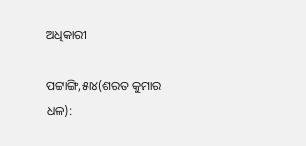ଅଧିକାରୀ

ପଟ୍ଟାଙ୍ଗି,୫ା୪(ଶରତ କୁମାର ଧଳ):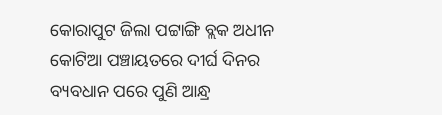କୋରାପୁଟ ଜିଲା ପଟ୍ଟାଙ୍ଗି ବ୍ଲକ ଅଧୀନ କୋଟିଆ ପଞ୍ଚାୟତରେ ଦୀର୍ଘ ଦିନର ବ୍ୟବଧାନ ପରେ ପୁଣି ଆନ୍ଧ୍ର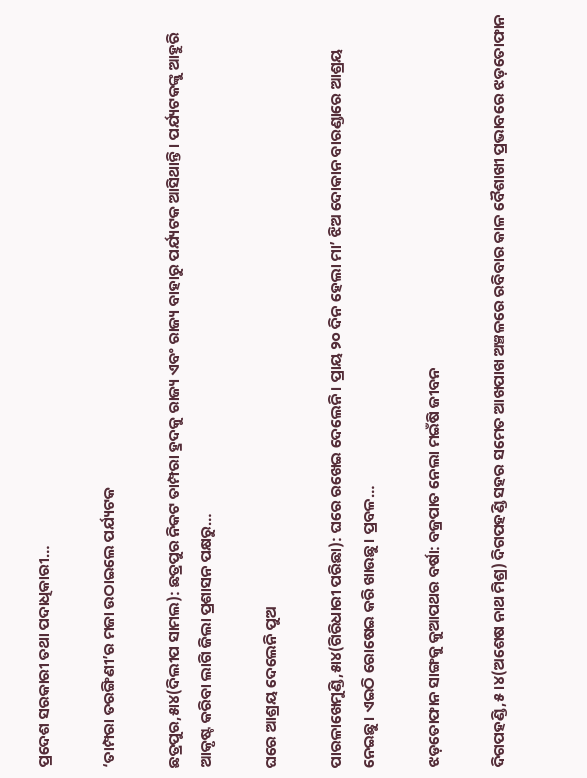ପ୍ରଦେଶ ସରକାରୀ ତଥା ପଦାଧିକାରୀ…

‘ତାମ୍ପରା ତରଙ୍ଗିଣୀ’ର ମଜା ଉଠାଇଲେ ପର୍ଯ୍ୟଟକ

ଛତ୍ରପୁର,୫ା୪(ଦିଲୀପ ସାମଲ): ଛତ୍ରପୁର ନିକଟ ତାମ୍ପରା ହ୍ରଦକୁ ରାଜ୍ୟ ଏବଂ ରାଜ୍ୟ ବାହାରୁ ପର୍ଯ୍ୟଟକ ଆସିଥାନ୍ତି। ପର୍ଯ୍ୟଟକଙ୍କୁ ଆହୁରି ଆକୃଷ୍ଟ କରିବା ଲାଗି ଜିଲା ପ୍ରଶାସନ ପକ୍ଷରୁ…

ଘରେ ଆଶ୍ରୟ ଦେଲେନି ପୁଅ

ପାରଳାଖେମୁଣ୍ଡି,୫ା୪(ଗିରିଧାରୀ ପରିଛା): ଘରେ ରଖେଇ ଦେଲେନି। ପ୍ରାୟ ୨୦ ଦିନ ହେଲା ମା’ ଝିଅ ଦୋକାନ ବାରଣ୍ଡାରେ ଆଶ୍ରୟ ନେଇଛୁ। ଏଇଠି ରୋଷେଇ କରି ଖାଉଛୁ। ପ୍ରବଳ…

ଝଡ଼ତୋଫାନ ସାଙ୍ଗକୁ କୁଆପଥର ବର୍ଷା: ବଜ୍ରପାତ ନେଲା ମଇଁଷି ଜୀବନ

ଦିଗପହଣ୍ଡି,୫।୪(ଅଶେଷ ନାଥ ମିଶ୍ର) ଦିଗପହଣ୍ଡି ସହର ସମେତ ଆଖପାଖ ଅଞ୍ଚଳରେ ରବିବାର କାଳ ବୈଶାଖୀ ପ୍ରଭାବରେ ଝଡ଼ତୋଫାନ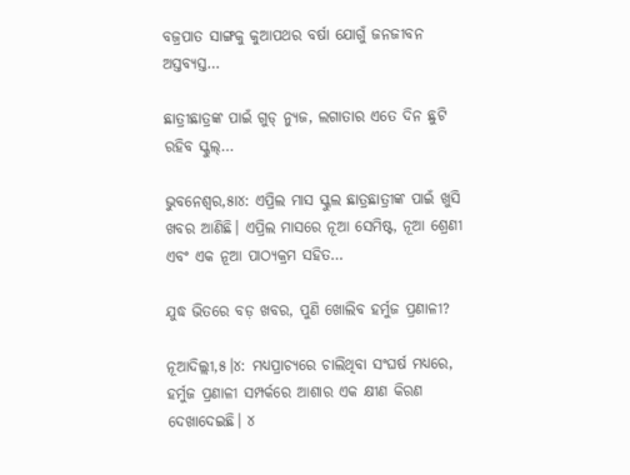ବଜ୍ରପାତ ସାଙ୍ଗକୁ କୁଆପଥର ବର୍ଷା ଯୋଗୁଁ ଜନଜୀବନ ଅସ୍ତବ୍ୟସ୍ତ…

ଛାତ୍ରୀଛାତ୍ରଙ୍କ ପାଇଁ ଗୁଡ୍ ନ୍ୟୁଜ, ଲଗାତାର ଏତେ ଦିନ ଛୁଟି ରହିବ ସ୍କୁଲ୍…

ଭୁବନେଶ୍ୱର,୫ା୪: ଏପ୍ରିଲ ମାସ ସ୍କୁଲ ଛାତ୍ରଛାତ୍ରୀଙ୍କ ପାଇଁ ଖୁସି ଖବର ଆଣିଛି। ଏପ୍ରିଲ ମାସରେ ନୂଆ ସେମିଷ୍ଟ, ନୂଆ ଶ୍ରେଣୀ ଏବଂ ଏକ ନୂଆ ପାଠ୍ୟକ୍ରମ ସହିତ…

ଯୁଦ୍ଧ ଭିତରେ ବଡ଼ ଖବର, ପୁଣି ଖୋଲିବ ହର୍ମୁଜ ପ୍ରଣାଳୀ?

ନୂଆଦିଲ୍ଲୀ,୫।୪: ମଧ୍ୟପ୍ରାଚ୍ୟରେ ଚାଲିଥିବା ସଂଘର୍ଷ ମଧ୍ୟରେ, ହର୍ମୁଜ ପ୍ରଣାଳୀ ସମ୍ପର୍କରେ ଆଶାର ଏକ କ୍ଷୀଣ କିରଣ ଦେଖାଦେଇଛି। ୪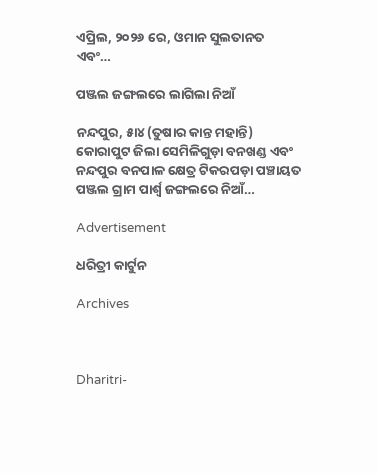ଏପ୍ରିଲ, ୨୦୨୬ ରେ, ଓମାନ ସୁଲତାନତ ଏବଂ…

ପଞ୍ଜଲ ଜଙ୍ଗଲରେ ଲାଗିଲା ନିଆଁ

ନନ୍ଦପୁର, ୫ା୪ (ତୁଷାର କାନ୍ତ ମହାନ୍ତି) କୋରାପୁଟ ଜିଲା ସେମିଳିଗୁଡ଼ା ବନଖଣ୍ଡ ଏବଂ ନନ୍ଦପୁର ବନପାଳ କ୍ଷେତ୍ର ଟିକରପଡ଼ା ପଞ୍ଚାୟତ ପଞ୍ଜଲ ଗ୍ରାମ ପାର୍ଶ୍ୱ ଜଙ୍ଗଲରେ ନିଆଁ…

Advertisement

ଧରିତ୍ରୀ କାର୍ଟୁନ

Archives



Dharitri-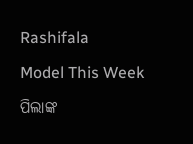Rashifala

Model This Week

ପିଲାଙ୍କ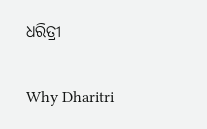ଧରିତ୍ରୀ

Why Dharitri